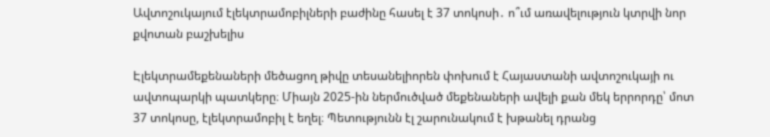Ավտոշուկայում էլեկտրամոբիլների բաժինը հասել է 37 տոկոսի․ ո՞ւմ առավելություն կտրվի նոր քվոտան բաշխելիս

Էլեկտրամեքենաների մեծացող թիվը տեսանելիորեն փոխում է Հայաստանի ավտոշուկայի ու ավտոպարկի պատկերը։ Միայն 2025-ին ներմուծված մեքենաների ավելի քան մեկ երրորդը՝ մոտ 37 տոկոսը, էլեկտրամոբիլ է եղել։ Պետությունն էլ շարունակում է խթանել դրանց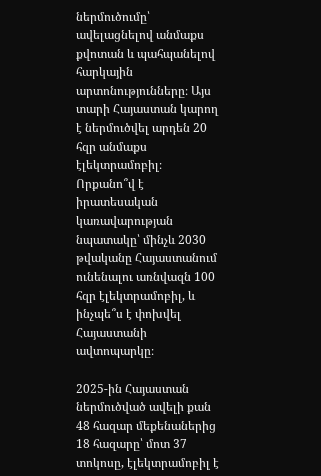ներմուծումը՝ ավելացնելով անմաքս քվոտան և պահպանելով հարկային արտոնությունները։ Այս տարի Հայաստան կարող է ներմուծվել արդեն 20 հզր անմաքս էլեկտրամոբիլ։ Որքանո՞վ է իրատեսական կառավարության նպատակը՝ մինչև 2030 թվականը Հայաստանում ունենալու առնվազն 100 հզր էլեկտրամոբիլ, և ինչպե՞ս է փոխվել Հայաստանի ավտոպարկը։

2025-ին Հայաստան ներմուծված ավելի քան 48 հազար մեքենաներից 18 հազարը՝ մոտ 37 տոկոսը, էլեկտրամոբիլ է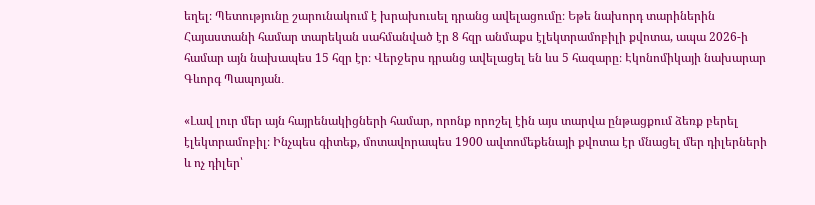եղել։ Պետությունը շարունակում է խրախուսել դրանց ավելացումը։ Եթե նախորդ տարիներին Հայաստանի համար տարեկան սահմանված էր 8 հզր անմաքս էլեկտրամոբիլի քվոտա, ապա 2026-ի համար այն նախապես 15 հզր էր։ Վերջերս դրանց ավելացել են ևս 5 հազարը։ Էկոնոմիկայի նախարար Գևորգ Պապոյան․

«Լավ լուր մեր այն հայրենակիցների համար, որոնք որոշել էին այս տարվա ընթացքում ձեռք բերել էլեկտրամոբիլ։ Ինչպես գիտեք, մոտավորապես 1900 ավտոմեքենայի քվոտա էր մնացել մեր դիլերների և ոչ դիլեր՝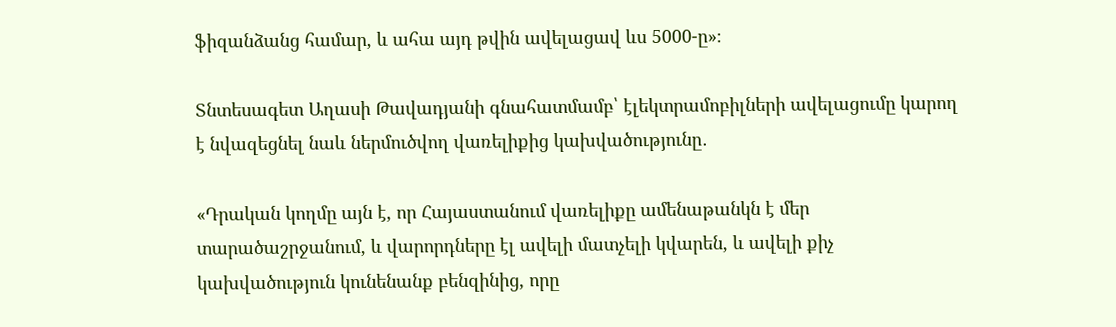ֆիզանձանց համար, և ահա այդ թվին ավելացավ ևս 5000-ը»։

Տնտեսագետ Աղասի Թավադյանի գնահատմամբ՝ էլեկտրամոբիլների ավելացումը կարող է նվազեցնել նաև ներմուծվող վառելիքից կախվածությունը․

«Դրական կողմը այն է, որ Հայաստանում վառելիքը ամենաթանկն է մեր տարածաշրջանում, և վարորդները էլ ավելի մատչելի կվարեն, և ավելի քիչ կախվածություն կունենանք բենզինից, որը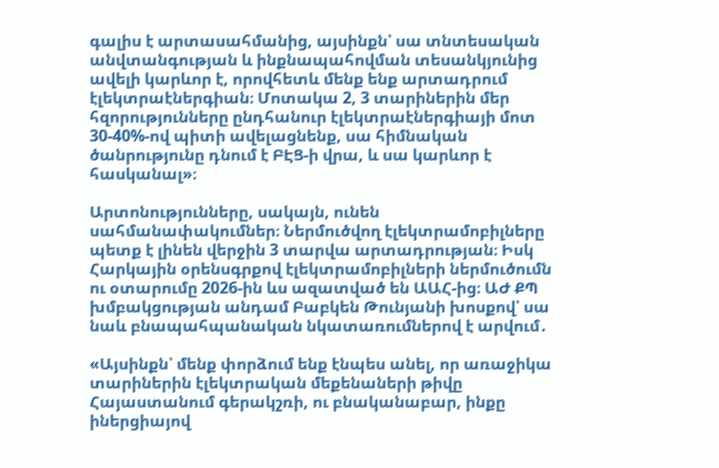գալիս է արտասահմանից, այսինքն՝ սա տնտեսական անվտանգության և ինքնապահովման տեսանկյունից ավելի կարևոր է, որովհետև մենք ենք արտադրում էլեկտրաէներգիան։ Մոտակա 2, 3 տարիներին մեր հզորությունները ընդհանուր էլեկտրաէներգիայի մոտ 30-40%-ով պիտի ավելացնենք, սա հիմնական ծանրությունը դնում է ԲԷՑ-ի վրա, և սա կարևոր է հասկանալ»։

Արտոնությունները, սակայն, ունեն սահմանափակումներ։ Ներմուծվող էլեկտրամոբիլները պետք է լինեն վերջին 3 տարվա արտադրության։ Իսկ Հարկային օրենսգրքով էլեկտրամոբիլների ներմուծումն ու օտարումը 2026-ին ևս ազատված են ԱԱՀ-ից։ ԱԺ ՔՊ խմբակցության անդամ Բաբկեն Թունյանի խոսքով՝ սա նաև բնապահպանական նկատառումներով է արվում․

«Այսինքն՝ մենք փորձում ենք էնպես անել, որ առաջիկա տարիներին էլեկտրական մեքենաների թիվը Հայաստանում գերակշռի, ու բնականաբար, ինքը իներցիայով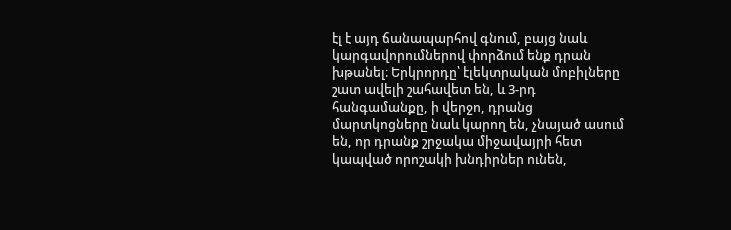էլ է այդ ճանապարհով գնում, բայց նաև կարգավորումներով փորձում ենք դրան խթանել։ Երկրորդը՝ էլեկտրական մոբիլները շատ ավելի շահավետ են, և 3-րդ հանգամանքը, ի վերջո, դրանց մարտկոցները նաև կարող են, չնայած ասում են, որ դրանք շրջակա միջավայրի հետ կապված որոշակի խնդիրներ ունեն,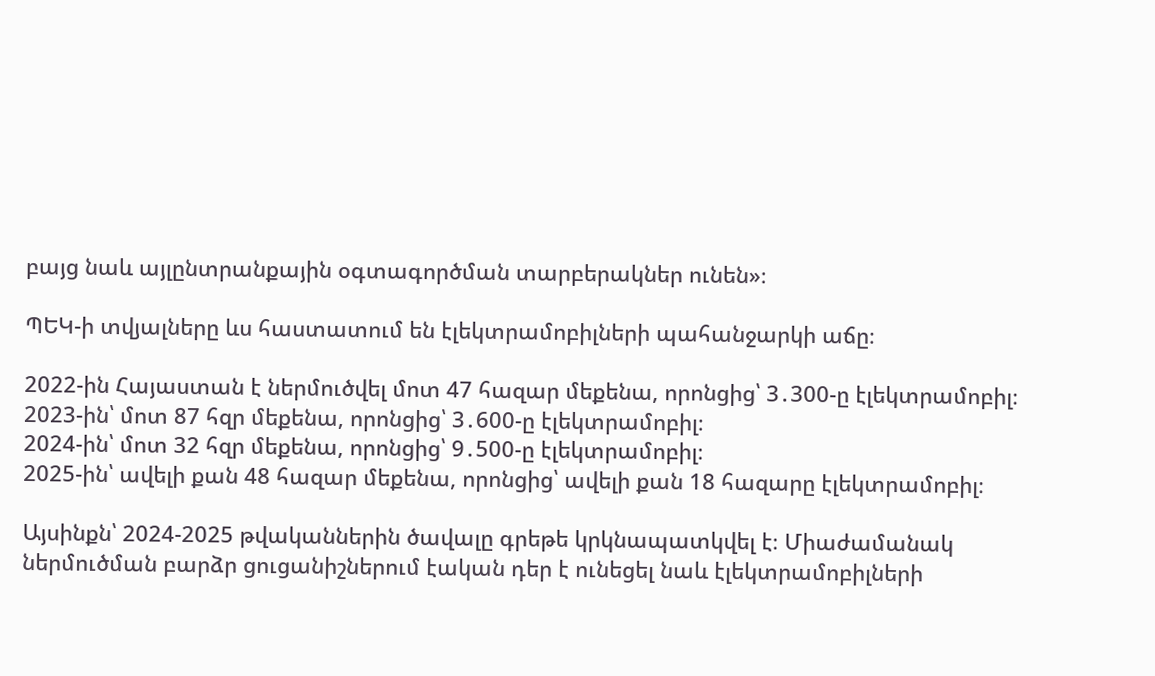բայց նաև այլընտրանքային օգտագործման տարբերակներ ունեն»։

ՊԵԿ-ի տվյալները ևս հաստատում են էլեկտրամոբիլների պահանջարկի աճը։

2022-ին Հայաստան է ներմուծվել մոտ 47 հազար մեքենա, որոնցից՝ 3․300-ը էլեկտրամոբիլ։
2023-ին՝ մոտ 87 հզր մեքենա, որոնցից՝ 3․600-ը էլեկտրամոբիլ։
2024-ին՝ մոտ 32 հզր մեքենա, որոնցից՝ 9․500-ը էլեկտրամոբիլ։
2025-ին՝ ավելի քան 48 հազար մեքենա, որոնցից՝ ավելի քան 18 հազարը էլեկտրամոբիլ։

Այսինքն՝ 2024-2025 թվականներին ծավալը գրեթե կրկնապատկվել է։ Միաժամանակ ներմուծման բարձր ցուցանիշներում էական դեր է ունեցել նաև էլեկտրամոբիլների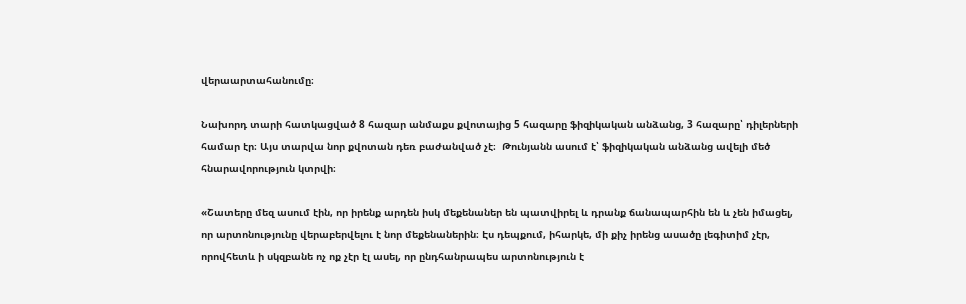վերաարտահանումը։

Նախորդ տարի հատկացված 8 հազար անմաքս քվոտայից 5 հազարը ֆիզիկական անձանց, 3 հազարը՝ դիլերների համար էր։ Այս տարվա նոր քվոտան դեռ բաժանված չէ։  Թունյանն ասում է՝ ֆիզիկական անձանց ավելի մեծ հնարավորություն կտրվի։

«Շատերը մեզ ասում էին, որ իրենք արդեն իսկ մեքենաներ են պատվիրել և դրանք ճանապարհին են և չեն իմացել, որ արտոնությունը վերաբերվելու է նոր մեքենաներին։ Էս դեպքում, իհարկե, մի քիչ իրենց ասածը լեգիտիմ չէր, որովհետև ի սկզբանե ոչ ոք չէր էլ ասել, որ ընդհանրապես արտոնություն է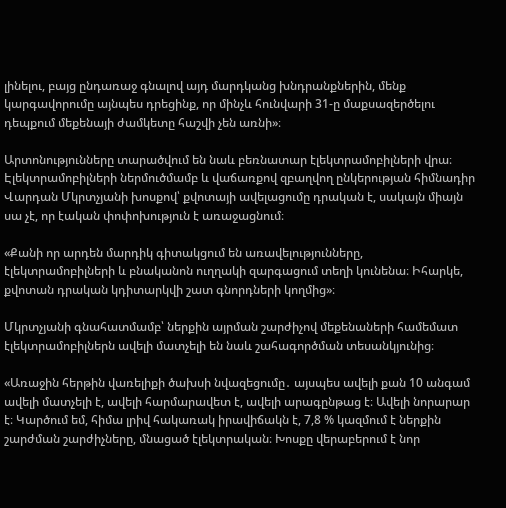լինելու, բայց ընդառաջ գնալով այդ մարդկանց խնդրանքներին, մենք կարգավորումը այնպես դրեցինք, որ մինչև հունվարի 31-ը մաքսազերծելու դեպքում մեքենայի ժամկետը հաշվի չեն առնի»։

Արտոնությունները տարածվում են նաև բեռնատար էլեկտրամոբիլների վրա։ Էլեկտրամոբիլների ներմուծմամբ և վաճառքով զբաղվող ընկերության հիմնադիր Վարդան Մկրտչյանի խոսքով՝ քվոտայի ավելացումը դրական է, սակայն միայն սա չէ, որ էական փոփոխություն է առաջացնում։

«Քանի որ արդեն մարդիկ գիտակցում են առավելությունները, էլեկտրամոբիլների և բնականոն ուղղակի զարգացում տեղի կունենա։ Իհարկե, քվոտան դրական կդիտարկվի շատ գնորդների կողմից»։

Մկրտչյանի գնահատմամբ՝ ներքին այրման շարժիչով մեքենաների համեմատ էլեկտրամոբիլներն ավելի մատչելի են նաև շահագործման տեսանկյունից։

«Առաջին հերթին վառելիքի ծախսի նվազեցումը․ այսպես ավելի քան 10 անգամ ավելի մատչելի է, ավելի հարմարավետ է, ավելի արագընթաց է։ Ավելի նորարար է։ Կարծում եմ, հիմա լրիվ հակառակ իրավիճակն է, 7,8 % կազմում է ներքին շարժման շարժիչները, մնացած էլեկտրական։ Խոսքը վերաբերում է նոր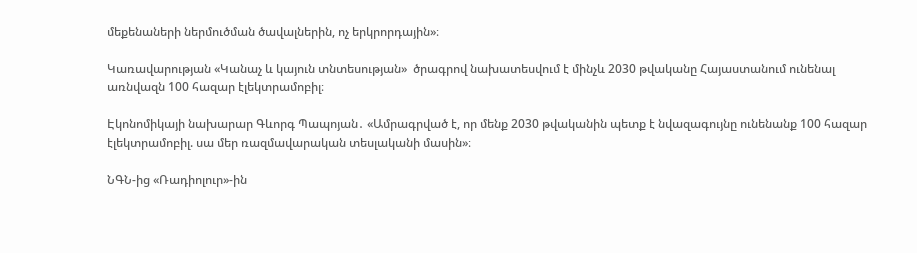մեքենաների ներմուծման ծավալներին, ոչ երկրորդային»։

Կառավարության «Կանաչ և կայուն տնտեսության»  ծրագրով նախատեսվում է մինչև 2030 թվականը Հայաստանում ունենալ առնվազն 100 հազար էլեկտրամոբիլ։

Էկոնոմիկայի նախարար Գևորգ Պապոյան․ «Ամրագրված է, որ մենք 2030 թվականին պետք է նվազագույնը ունենանք 100 հազար էլեկտրամոբիլ. սա մեր ռազմավարական տեսլականի մասին»։

ՆԳՆ-ից «Ռադիոլուր»-ին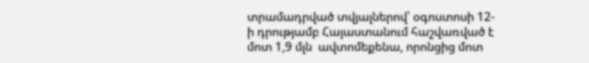տրամադրված տվյալներով՝ օգոստոսի 12-ի դրությամբ Հայաստանում հաշվառված է մոտ 1,9 մլն  ավտոմեքենա, որոնցից մոտ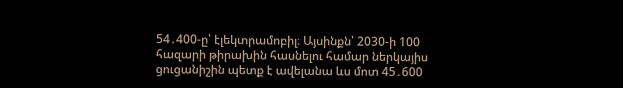54․400-ը՝ էլեկտրամոբիլ։ Այսինքն՝ 2030-ի 100 հազարի թիրախին հասնելու համար ներկայիս ցուցանիշին պետք է ավելանա ևս մոտ 45․600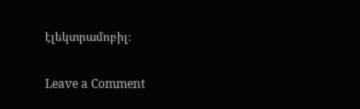էլեկտրամոբիլ։

Leave a Comment